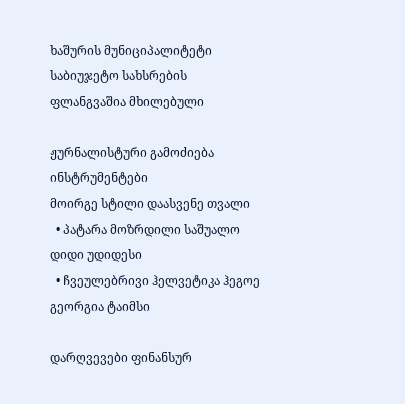ხაშურის მუნიციპალიტეტი საბიუჯეტო სახსრების ფლანგვაშია მხილებული

ჟურნალისტური გამოძიება
ინსტრუმენტები
მოირგე სტილი დაასვენე თვალი
  • პატარა მოზრდილი საშუალო დიდი უდიდესი
  • ჩვეულებრივი ჰელვეტიკა ჰეგოე გეორგია ტაიმსი

დარღვევები ფინანსურ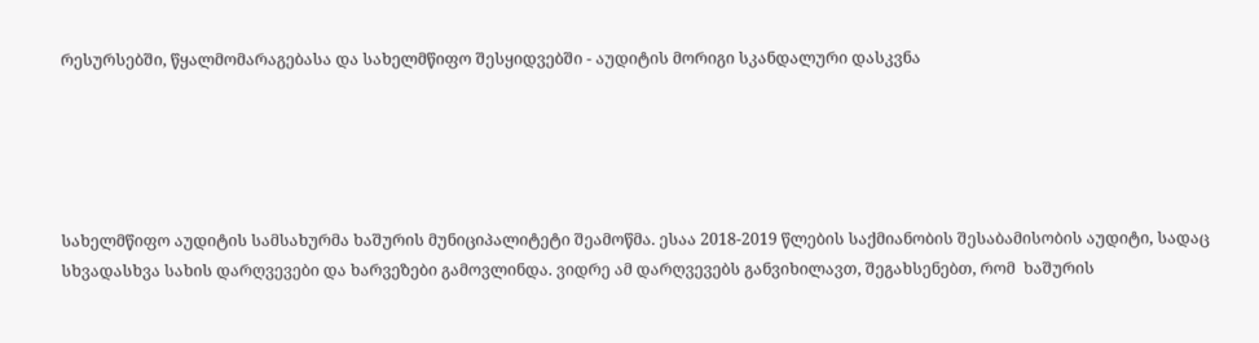რესურსებში, წყალმომარაგებასა და სახელმწიფო შესყიდვებში - აუდიტის მორიგი სკანდალური დასკვნა





სახელმწიფო აუდიტის სამსახურმა ხაშურის მუნიციპალიტეტი შეამოწმა. ესაა 2018-2019 წლების საქმიანობის შესაბამისობის აუდიტი, სადაც სხვადასხვა სახის დარღვევები და ხარვეზები გამოვლინდა. ვიდრე ამ დარღვევებს განვიხილავთ, შეგახსენებთ, რომ  ხაშურის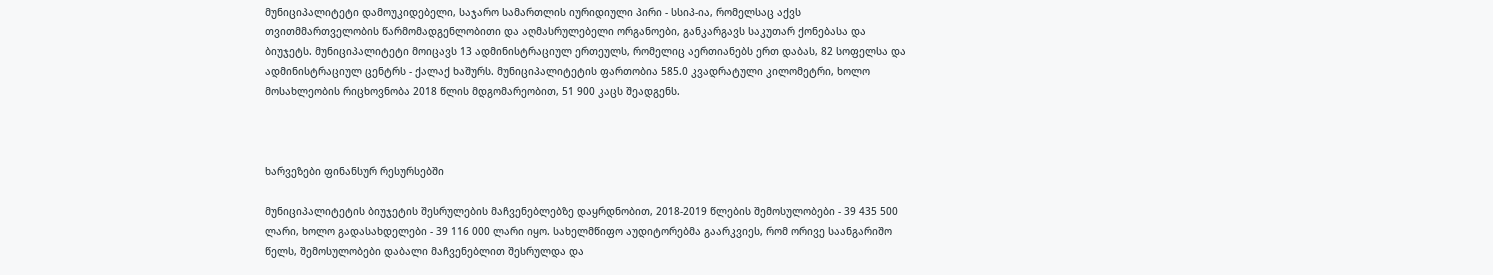მუნიციპალიტეტი დამოუკიდებელი, საჯარო სამართლის იურიდიული პირი - სსიპ-ია, რომელსაც აქვს თვითმმართველობის წარმომადგენლობითი და აღმასრულებელი ორგანოები, განკარგავს საკუთარ ქონებასა და ბიუჯეტს. მუნიციპალიტეტი მოიცავს 13 ადმინისტრაციულ ერთეულს, რომელიც აერთიანებს ერთ დაბას, 82 სოფელსა და ადმინისტრაციულ ცენტრს - ქალაქ ხაშურს. მუნიციპალიტეტის ფართობია 585.0 კვადრატული კილომეტრი, ხოლო მოსახლეობის რიცხოვნობა 2018 წლის მდგომარეობით, 51 900 კაცს შეადგენს.



ხარვეზები ფინანსურ რესურსებში

მუნიციპალიტეტის ბიუჯეტის შესრულების მაჩვენებლებზე დაყრდნობით, 2018-2019 წლების შემოსულობები - 39 435 500 ლარი, ხოლო გადასახდელები - 39 116 000 ლარი იყო. სახელმწიფო აუდიტორებმა გაარკვიეს, რომ ორივე საანგარიშო წელს, შემოსულობები დაბალი მაჩვენებლით შესრულდა და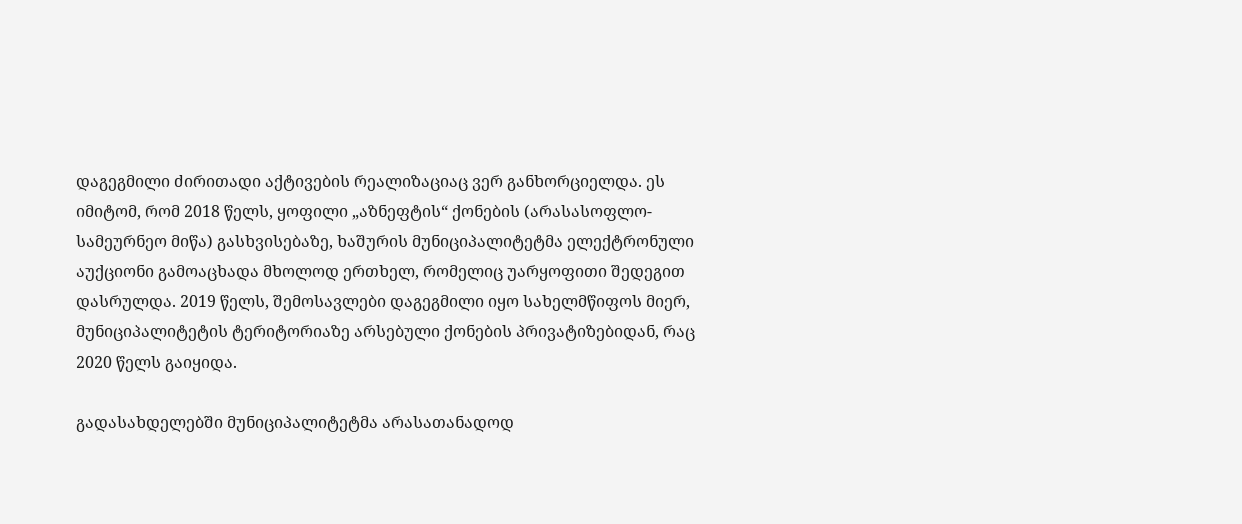დაგეგმილი ძირითადი აქტივების რეალიზაციაც ვერ განხორციელდა. ეს იმიტომ, რომ 2018 წელს, ყოფილი „აზნეფტის“ ქონების (არასასოფლო-სამეურნეო მიწა) გასხვისებაზე, ხაშურის მუნიციპალიტეტმა ელექტრონული აუქციონი გამოაცხადა მხოლოდ ერთხელ, რომელიც უარყოფითი შედეგით დასრულდა. 2019 წელს, შემოსავლები დაგეგმილი იყო სახელმწიფოს მიერ, მუნიციპალიტეტის ტერიტორიაზე არსებული ქონების პრივატიზებიდან, რაც 2020 წელს გაიყიდა.

გადასახდელებში მუნიციპალიტეტმა არასათანადოდ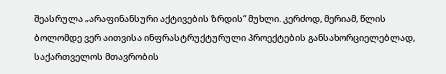შეასრულა „არაფინანსური აქტივების ზრდის“ მუხლი. კერძოდ, მერიამ, წლის ბოლომდე ვერ აითვისა ინფრასტრუქტურული პროექტების განსახორციელებლად, საქართველოს მთავრობის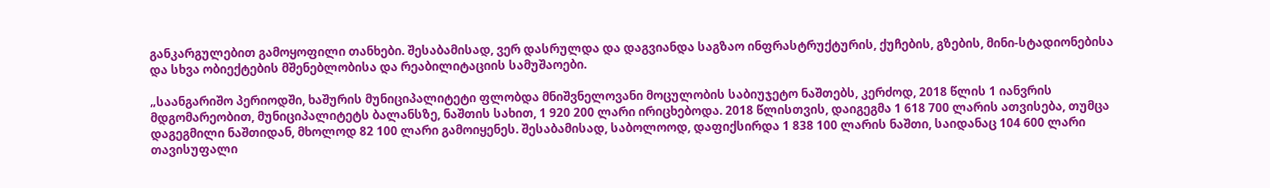განკარგულებით გამოყოფილი თანხები. შესაბამისად, ვერ დასრულდა და დაგვიანდა საგზაო ინფრასტრუქტურის, ქუჩების, გზების, მინი-სტადიონებისა და სხვა ობიექტების მშენებლობისა და რეაბილიტაციის სამუშაოები.

„საანგარიშო პერიოდში, ხაშურის მუნიციპალიტეტი ფლობდა მნიშვნელოვანი მოცულობის საბიუჯეტო ნაშთებს, კერძოდ, 2018 წლის 1 იანვრის მდგომარეობით, მუნიციპალიტეტს ბალანსზე, ნაშთის სახით, 1 920 200 ლარი ირიცხებოდა. 2018 წლისთვის, დაიგეგმა 1 618 700 ლარის ათვისება, თუმცა დაგეგმილი ნაშთიდან, მხოლოდ 82 100 ლარი გამოიყენეს. შესაბამისად, საბოლოოდ, დაფიქსირდა 1 838 100 ლარის ნაშთი, საიდანაც 104 600 ლარი თავისუფალი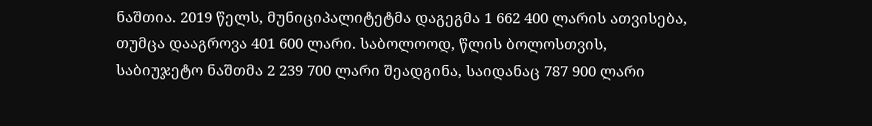ნაშთია. 2019 წელს, მუნიციპალიტეტმა დაგეგმა 1 662 400 ლარის ათვისება, თუმცა დააგროვა 401 600 ლარი. საბოლოოდ, წლის ბოლოსთვის, საბიუჯეტო ნაშთმა 2 239 700 ლარი შეადგინა, საიდანაც 787 900 ლარი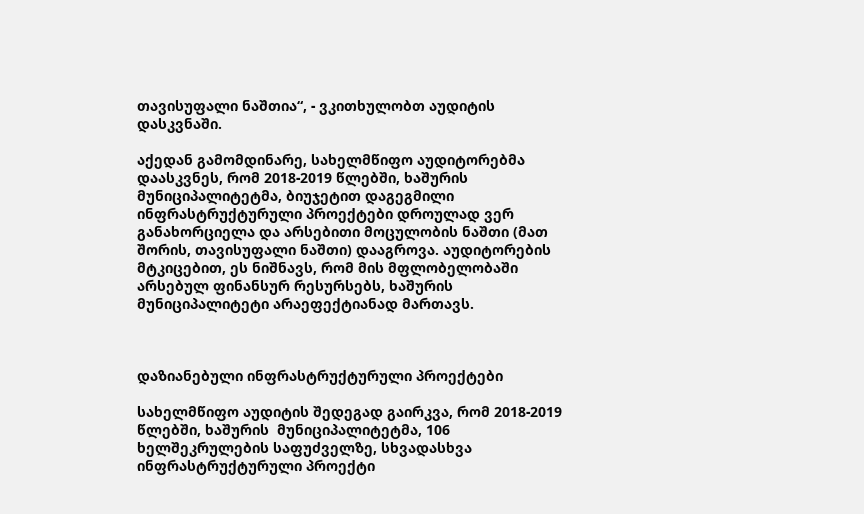თავისუფალი ნაშთია“, - ვკითხულობთ აუდიტის დასკვნაში.

აქედან გამომდინარე, სახელმწიფო აუდიტორებმა დაასკვნეს, რომ 2018-2019 წლებში, ხაშურის მუნიციპალიტეტმა, ბიუჯეტით დაგეგმილი ინფრასტრუქტურული პროექტები დროულად ვერ განახორციელა და არსებითი მოცულობის ნაშთი (მათ შორის, თავისუფალი ნაშთი) დააგროვა. აუდიტორების მტკიცებით, ეს ნიშნავს, რომ მის მფლობელობაში არსებულ ფინანსურ რესურსებს, ხაშურის მუნიციპალიტეტი არაეფექტიანად მართავს.



დაზიანებული ინფრასტრუქტურული პროექტები

სახელმწიფო აუდიტის შედეგად გაირკვა, რომ 2018-2019 წლებში, ხაშურის  მუნიციპალიტეტმა, 106 ხელშეკრულების საფუძველზე, სხვადასხვა ინფრასტრუქტურული პროექტი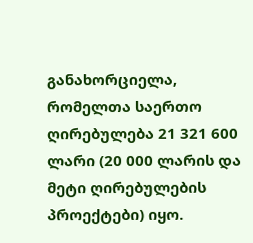განახორციელა, რომელთა საერთო ღირებულება 21 321 600 ლარი (20 000 ლარის და მეტი ღირებულების პროექტები) იყო.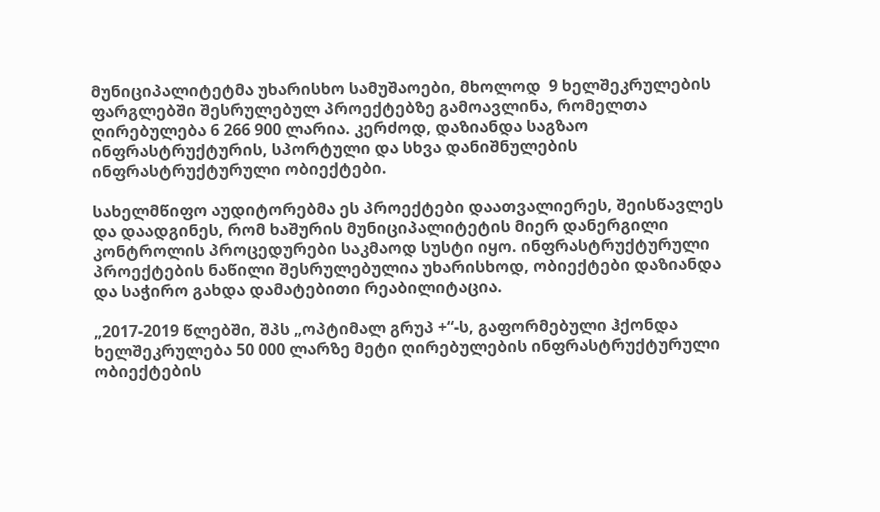მუნიციპალიტეტმა უხარისხო სამუშაოები, მხოლოდ  9 ხელშეკრულების ფარგლებში შესრულებულ პროექტებზე გამოავლინა, რომელთა ღირებულება 6 266 900 ლარია. კერძოდ, დაზიანდა საგზაო ინფრასტრუქტურის, სპორტული და სხვა დანიშნულების ინფრასტრუქტურული ობიექტები.

სახელმწიფო აუდიტორებმა ეს პროექტები დაათვალიერეს, შეისწავლეს და დაადგინეს, რომ ხაშურის მუნიციპალიტეტის მიერ დანერგილი კონტროლის პროცედურები საკმაოდ სუსტი იყო. ინფრასტრუქტურული პროექტების ნაწილი შესრულებულია უხარისხოდ, ობიექტები დაზიანდა და საჭირო გახდა დამატებითი რეაბილიტაცია.

„2017-2019 წლებში, შპს „ოპტიმალ გრუპ +“-ს, გაფორმებული ჰქონდა ხელშეკრულება 50 000 ლარზე მეტი ღირებულების ინფრასტრუქტურული ობიექტების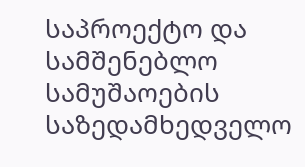საპროექტო და სამშენებლო სამუშაოების საზედამხედველო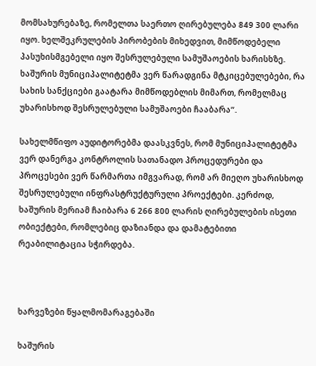მომსახურებაზე, რომელთა საერთო ღირებულება 849 300 ლარი იყო. ხელშეკრულების პირობების მიხედვით, მიმწოდებელი პასუხისმგებელი იყო შესრულებული სამუშაოების ხარისხზე. ხაშურის მუნიციპალიტეტმა ვერ წარადგინა მტკიცებულებები, რა სახის სანქციები გაატარა მიმწოდებლის მიმართ, რომელმაც უხარისხოდ შესრულებული სამუშაოები ჩააბარა“.

სახელმწიფო აუდიტორებმა დაასკვნეს, რომ მუნიციპალიტეტმა ვერ დანერგა კონტროლის სათანადო პროცედურები და პროცესები ვერ წარმართა იმგვარად, რომ არ მიეღო უხარისხოდ შესრულებული ინფრასტრუქტურული პროექტები. კერძოდ, ხაშურის მერიამ ჩაიბარა 6 266 800 ლარის ღირებულების ისეთი ობიექტები, რომლებიც დაზიანდა და დამატებითი რეაბილიტაცია სჭირდება.



ხარვეზები წყალმომარაგებაში

ხაშურის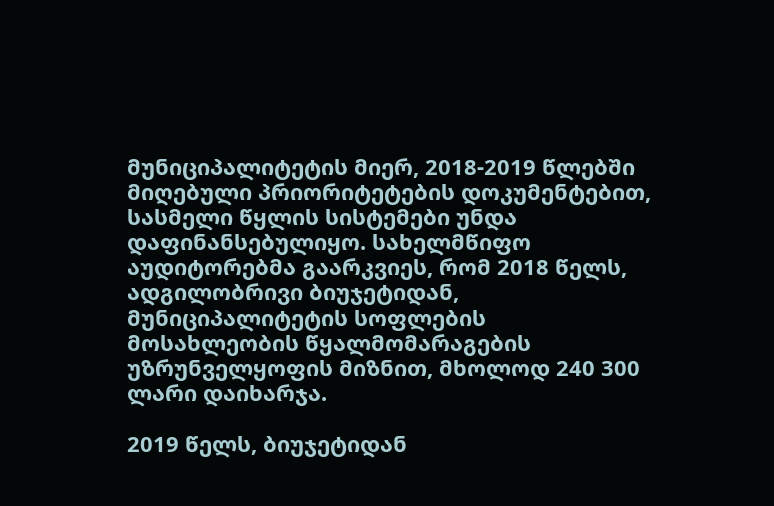მუნიციპალიტეტის მიერ, 2018-2019 წლებში მიღებული პრიორიტეტების დოკუმენტებით, სასმელი წყლის სისტემები უნდა დაფინანსებულიყო. სახელმწიფო აუდიტორებმა გაარკვიეს, რომ 2018 წელს, ადგილობრივი ბიუჯეტიდან, მუნიციპალიტეტის სოფლების მოსახლეობის წყალმომარაგების უზრუნველყოფის მიზნით, მხოლოდ 240 300 ლარი დაიხარჯა.

2019 წელს, ბიუჯეტიდან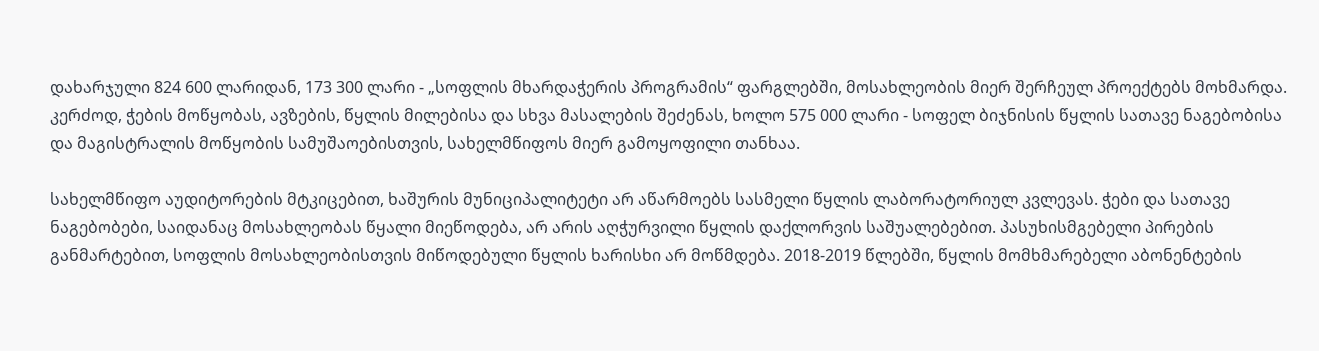დახარჯული 824 600 ლარიდან, 173 300 ლარი - „სოფლის მხარდაჭერის პროგრამის“ ფარგლებში, მოსახლეობის მიერ შერჩეულ პროექტებს მოხმარდა. კერძოდ, ჭების მოწყობას, ავზების, წყლის მილებისა და სხვა მასალების შეძენას, ხოლო 575 000 ლარი - სოფელ ბიჯნისის წყლის სათავე ნაგებობისა და მაგისტრალის მოწყობის სამუშაოებისთვის, სახელმწიფოს მიერ გამოყოფილი თანხაა.

სახელმწიფო აუდიტორების მტკიცებით, ხაშურის მუნიციპალიტეტი არ აწარმოებს სასმელი წყლის ლაბორატორიულ კვლევას. ჭები და სათავე ნაგებობები, საიდანაც მოსახლეობას წყალი მიეწოდება, არ არის აღჭურვილი წყლის დაქლორვის საშუალებებით. პასუხისმგებელი პირების განმარტებით, სოფლის მოსახლეობისთვის მიწოდებული წყლის ხარისხი არ მოწმდება. 2018-2019 წლებში, წყლის მომხმარებელი აბონენტების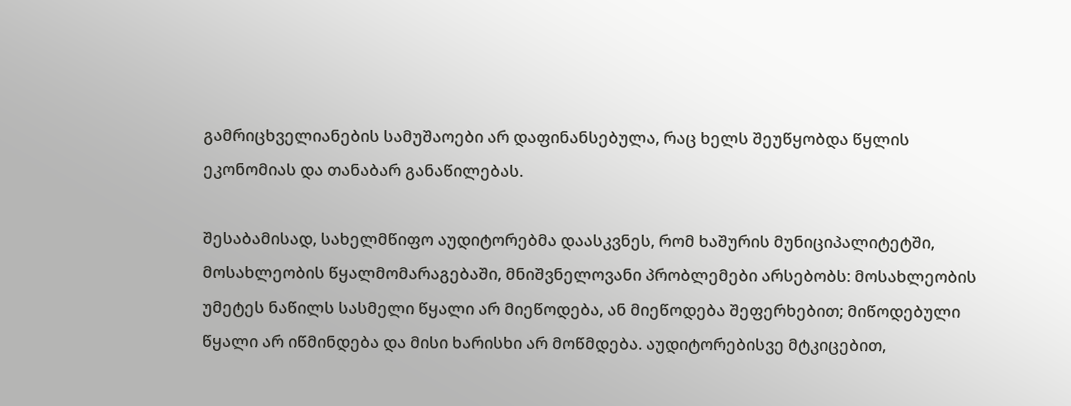გამრიცხველიანების სამუშაოები არ დაფინანსებულა, რაც ხელს შეუწყობდა წყლის ეკონომიას და თანაბარ განაწილებას.

შესაბამისად, სახელმწიფო აუდიტორებმა დაასკვნეს, რომ ხაშურის მუნიციპალიტეტში, მოსახლეობის წყალმომარაგებაში, მნიშვნელოვანი პრობლემები არსებობს: მოსახლეობის უმეტეს ნაწილს სასმელი წყალი არ მიეწოდება, ან მიეწოდება შეფერხებით; მიწოდებული წყალი არ იწმინდება და მისი ხარისხი არ მოწმდება. აუდიტორებისვე მტკიცებით,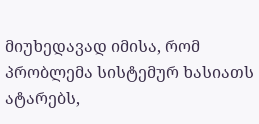მიუხედავად იმისა, რომ პრობლემა სისტემურ ხასიათს ატარებს,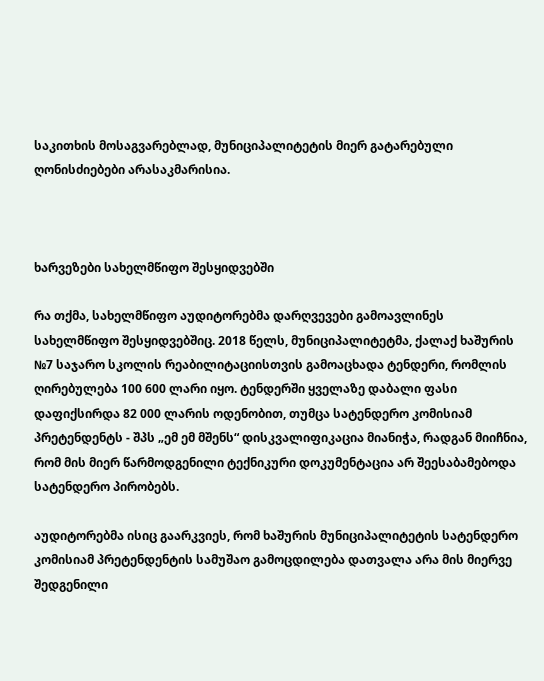საკითხის მოსაგვარებლად, მუნიციპალიტეტის მიერ გატარებული ღონისძიებები არასაკმარისია.



ხარვეზები სახელმწიფო შესყიდვებში

რა თქმა, სახელმწიფო აუდიტორებმა დარღვევები გამოავლინეს სახელმწიფო შესყიდვებშიც. 2018 წელს, მუნიციპალიტეტმა, ქალაქ ხაშურის №7 საჯარო სკოლის რეაბილიტაციისთვის გამოაცხადა ტენდერი, რომლის ღირებულება 100 600 ლარი იყო. ტენდერში ყველაზე დაბალი ფასი დაფიქსირდა 82 000 ლარის ოდენობით, თუმცა სატენდერო კომისიამ პრეტენდენტს - შპს „ემ ემ მშენს“ დისკვალიფიკაცია მიანიჭა, რადგან მიიჩნია, რომ მის მიერ წარმოდგენილი ტექნიკური დოკუმენტაცია არ შეესაბამებოდა სატენდერო პირობებს.

აუდიტორებმა ისიც გაარკვიეს, რომ ხაშურის მუნიციპალიტეტის სატენდერო კომისიამ პრეტენდენტის სამუშაო გამოცდილება დათვალა არა მის მიერვე შედგენილი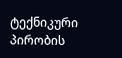ტექნიკური პირობის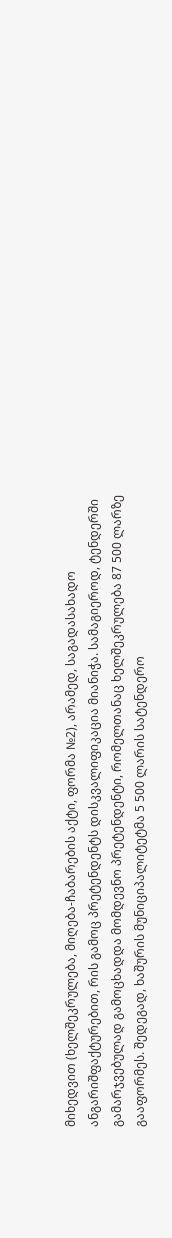მიხედვით (ხელშეკრულება, მიღება-ჩაბარების აქტი, ფორმა №2), არამედ, საგადასახადო ანგარიშფაქტურებით, რის გამოც პრეტენდენტს დისკვალიფიკაცია მიანიჭა. სამაგიეროდ, ტენდერში გამარჯვებულად გამოცხადდა მომდევნო პრეტენდენტი, რომელთანაც ხელშეკრულება 87 500 ლარზე გააფორმეს. შედეგად, ხაშურის მუნიციპალიტეტმა 5 500 ლარის სატენდერო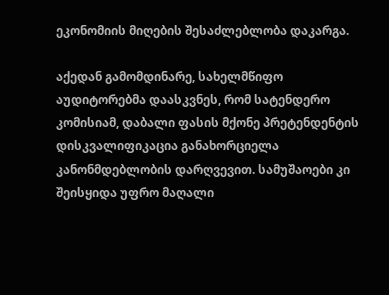ეკონომიის მიღების შესაძლებლობა დაკარგა.

აქედან გამომდინარე, სახელმწიფო აუდიტორებმა დაასკვნეს, რომ სატენდერო კომისიამ, დაბალი ფასის მქონე პრეტენდენტის დისკვალიფიკაცია განახორციელა კანონმდებლობის დარღვევით. სამუშაოები კი შეისყიდა უფრო მაღალი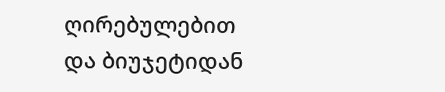ღირებულებით და ბიუჯეტიდან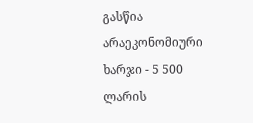გასწია არაეკონომიური ხარჯი - 5 500 ლარის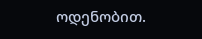ოდენობით.